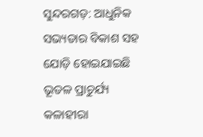ସୁନ୍ଦରଗଡ଼: ଆଧୁନିକ ସଭ୍ୟତାର ବିକାଶ ସହ ଯୋଡ଼ି ହୋଇଯାଇଛି ଭୂତଳ ପ୍ରାଚୁର୍ଯ୍ୟ କଳାହୀରା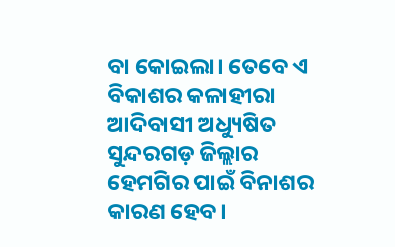ବା କୋଇଲା। ତେବେ ଏ ବିକାଶର କଳାହୀରା ଆଦିବାସୀ ଅଧ୍ୟୁଷିତ ସୁନ୍ଦରଗଡ଼ ଜିଲ୍ଲାର ହେମଗିର ପାଇଁ ବିନାଶର କାରଣ ହେବ।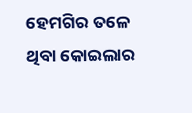ହେମଗିର ତଳେ ଥିବା କୋଇଲାର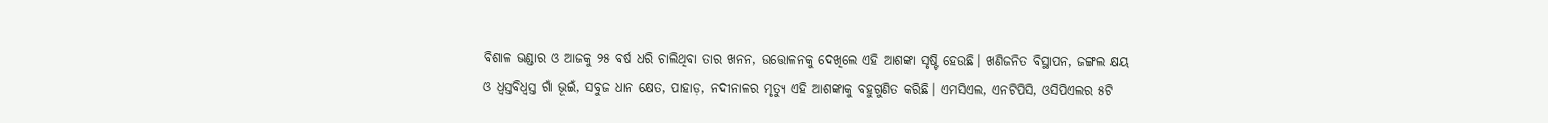ବିଶାଳ ଭଣ୍ଡାର ଓ ଆଜକୁ ୨୫ ବର୍ଷ ଧରି ଚାଲିଥିବା ତାର ଖନନ, ଉତ୍ତୋଳନକୁ ଦେଖିଲେ ଏହି ଆଶଙ୍କା ସୃଷ୍ଟି ହେଉଛି। ଖଣିଜନିତ ବିସ୍ଥାପନ, ଜଙ୍ଗଲ କ୍ଷୟ ଓ ଧ୍ବସ୍ତବିଧ୍ବସ୍ତ ଗାଁ ଭୂଇଁ, ସବୁଜ ଧାନ କ୍ଷେତ, ପାହାଡ଼, ନଦୀନାଳର ମୃତ୍ୟୁ ଏହି ଆଶଙ୍କାକୁ ବହୁଗୁଣିତ କରିଛି। ଏମସିଏଲ, ଏନଟିପିସି, ଓସିପିଏଲର ୫ଟି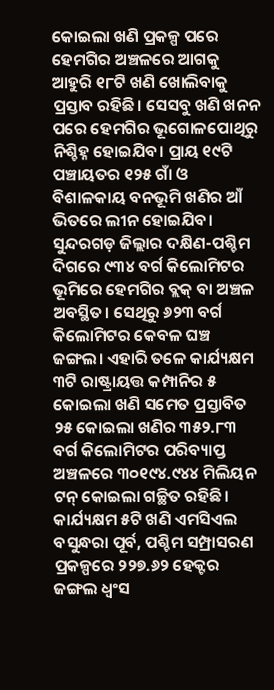କୋଇଲା ଖଣି ପ୍ରକଳ୍ପ ପରେ ହେମଗିର ଅଞ୍ଚଳରେ ଆଗକୁ ଆହୁରି ୧୮ଟି ଖଣି ଖୋଲିବାକୁ ପ୍ରସ୍ତାବ ରହିଛି। ସେସବୁ ଖଣି ଖନନ ପରେ ହେମଗିର ଭୂଗୋଳପୋଥିରୁ ନିଶ୍ଚିହ୍ନ ହୋଇଯିବ। ପ୍ରାୟ ୧୯ଟି ପଞ୍ଚାୟତର ୧୨୫ ଗାଁ ଓ ବିଶାଳକାୟ ବନଭୂମି ଖଣିର ଆଁ ଭିତରେ ଲୀନ ହୋଇଯିବ। ସୁନ୍ଦରଗଡ଼ ଜିଲ୍ଲାର ଦକ୍ଷିଣ-ପଶ୍ଚିମ ଦିଗରେ ୯୩୪ ବର୍ଗ କିଲୋମିଟର ଭୂମିରେ ହେମଗିର ବ୍ଲକ୍ ବା ଅଞ୍ଚଳ ଅବସ୍ଥିତ। ସେଥିରୁ ୬୨୩ ବର୍ଗ କିଲୋମିଟର କେବଳ ଘଞ୍ଚ ଜଙ୍ଗଲ। ଏହାରି ତଳେ କାର୍ଯ୍ୟକ୍ଷମ ୩ଟି ରାଷ୍ଟ୍ରାୟତ୍ତ କମ୍ପାନିର ୫ କୋଇଲା ଖଣି ସମେତ ପ୍ରସ୍ତାବିତ ୨୫ କୋଇଲା ଖଣିର ୩୫୨.୮୩ ବର୍ଗ କିଲୋମିଟର ପରିବ୍ୟାପ୍ତ ଅଞ୍ଚଳରେ ୩୦୧୯୪.୯୪୪ ମିଲିୟନ ଟନ୍ କୋଇଲା ଗଚ୍ଛିତ ରହିଛି। କାର୍ଯ୍ୟକ୍ଷମ ୫ଟି ଖଣି ଏମସିଏଲ ବସୁନ୍ଧରା ପୂର୍ବ, ପଶ୍ଚିମ ସମ୍ପ୍ରାସରଣ ପ୍ରକଳ୍ପରେ ୨୨୭.୬୨ ହେକ୍ଟର ଜଙ୍ଗଲ ଧ୍ବଂସ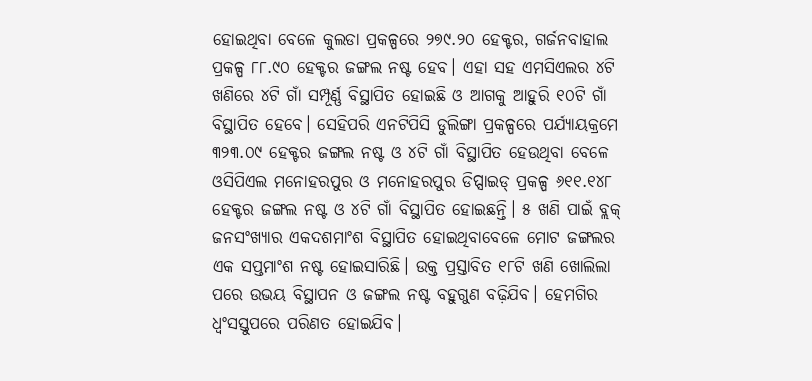ହୋଇଥିବା ବେଳେ କୁଲଡା ପ୍ରକଳ୍ପରେ ୨୭୯.୨୦ ହେକ୍ଟର, ଗର୍ଜନବାହାଲ ପ୍ରକଳ୍ପ ୮୮.୯୦ ହେକ୍ଟର ଜଙ୍ଗଲ ନଷ୍ଟ ହେବ। ଏହା ସହ ଏମସିଏଲର ୪ଟି ଖଣିରେ ୪ଟି ଗାଁ ସମ୍ପୂର୍ଣ୍ଣ ବିସ୍ଥାପିତ ହୋଇଛି ଓ ଆଗକୁ ଆହୁରି ୧୦ଟି ଗାଁ ବିସ୍ଥାପିତ ହେବେ। ସେହିପରି ଏନଟିପିସି ଡୁଲିଙ୍ଗା ପ୍ରକଳ୍ପରେ ପର୍ଯ୍ୟାୟକ୍ରମେ ୩୨୩.୦୯ ହେକ୍ଟର ଜଙ୍ଗଲ ନଷ୍ଟ ଓ ୪ଟି ଗାଁ ବିସ୍ଥାପିତ ହେଉଥିବା ବେଳେ ଓସିପିଏଲ ମନୋହରପୁର ଓ ମନୋହରପୁର ଡିପ୍ସାଇଡ୍ ପ୍ରକଳ୍ପ ୬୧୧.୧୪୮ ହେକ୍ଟର ଜଙ୍ଗଲ ନଷ୍ଟ ଓ ୪ଟି ଗାଁ ବିସ୍ଥାପିତ ହୋଇଛନ୍ତି। ୫ ଖଣି ପାଇଁ ବ୍ଲକ୍ ଜନସଂଖ୍ୟାର ଏକଦଶମାଂଶ ବିସ୍ଥାପିତ ହୋଇଥିବାବେଳେ ମୋଟ ଜଙ୍ଗଲର ଏକ ସପ୍ତମାଂଶ ନଷ୍ଟ ହୋଇସାରିଛି। ଉକ୍ତ ପ୍ରସ୍ତାବିତ ୧୮ଟି ଖଣି ଖୋଲିଲା ପରେ ଉଭୟ ବିସ୍ଥାପନ ଓ ଜଙ୍ଗଲ ନଷ୍ଟ ବହୁଗୁଣ ବଢ଼ିଯିବ। ହେମଗିର ଧ୍ବଂସସ୍ତୁପରେ ପରିଣତ ହୋଇଯିବ।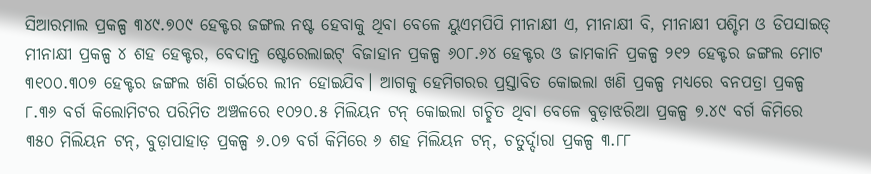ସିଆରମାଲ ପ୍ରକଳ୍ପ ୩୪୯.୭୦୯ ହେକ୍ଟର ଜଙ୍ଗଲ ନଷ୍ଟ ହେବାକୁ ଥିବା ବେଳେ ୟୁଏମପିପି ମୀନାକ୍ଷୀ ଏ, ମୀନାକ୍ଷୀ ବି, ମୀନାକ୍ଷୀ ପଶ୍ଚିମ ଓ ଡିପସାଇଡ୍ ମୀନାକ୍ଷୀ ପ୍ରକଳ୍ପ ୪ ଶହ ହେକ୍ଟର, ବେଦାନ୍ତ ଷ୍ଟେରେଲାଇଟ୍ ବିଜାହାନ ପ୍ରକଳ୍ପ ୬୦୮.୬୪ ହେକ୍ଟର ଓ ଜାମକାନି ପ୍ରକଳ୍ପ ୨୧୨ ହେକ୍ଟର ଜଙ୍ଗଲ ମୋଟ ୩୧୦୦.୩୦୭ ହେକ୍ଟର ଜଙ୍ଗଲ ଖଣି ଗର୍ଭରେ ଲୀନ ହୋଇଯିବ। ଆଗକୁ ହେମିଗରର ପ୍ରସ୍ତାବିତ କୋଇଲା ଖଣି ପ୍ରକଳ୍ପ ମଧ୍ୟରେ ବନପତ୍ରା ପ୍ରକଳ୍ପ ୮.୩୬ ବର୍ଗ କିଲୋମିଟର ପରିମିତ ଅଞ୍ଚଳରେ ୧୦୨୦.୫ ମିଲିୟନ ଟନ୍ କୋଇଲା ଗଚ୍ଛିତ ଥିବା ବେଳେ ବୁଡ଼ାଝରିଆ ପ୍ରକଳ୍ପ ୭.୪୯ ବର୍ଗ କିମିରେ ୩୫୦ ମିଲିୟନ ଟନ୍, ବୁଡ଼ାପାହାଡ଼ ପ୍ରକଳ୍ପ ୬.୦୭ ବର୍ଗ କିମିରେ ୬ ଶହ ମିଲିୟନ ଟନ୍, ଚତୁର୍ଦ୍ଦାରା ପ୍ରକଳ୍ପ ୩.୮୮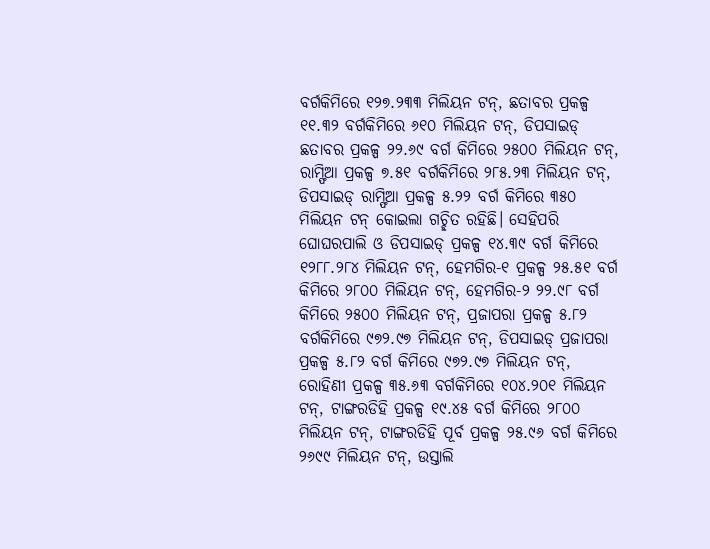ବର୍ଗକିମିରେ ୧୨୭.୨୩୩ ମିଲିୟନ ଟନ୍, ଛତାବର ପ୍ରକଳ୍ପ ୧୧.୩୨ ବର୍ଗକିମିରେ ୬୧୦ ମିଲିୟନ ଟନ୍, ଡିପସାଇଡ୍ ଛତାବର ପ୍ରକଳ୍ପ ୨୨.୬୯ ବର୍ଗ କିମିରେ ୨୫୦୦ ମିଲିୟନ ଟନ୍, ରାମ୍ଫିଆ ପ୍ରକଳ୍ପ ୭.୫୧ ବର୍ଗକିମିରେ ୨୮୫.୨୩ ମିଲିୟନ ଟନ୍, ଡିପସାଇଡ୍ ରାମ୍ଫିଆ ପ୍ରକଳ୍ପ ୫.୨୨ ବର୍ଗ କିମିରେ ୩୫୦ ମିଲିୟନ ଟନ୍ କୋଇଲା ଗଚ୍ଛିତ ରହିଛି। ସେହିପରି ଘୋଘରପାଲି ଓ ଡିପସାଇଡ୍ ପ୍ରକଳ୍ପ ୧୪.୩୯ ବର୍ଗ କିମିରେ ୧୨୮୮.୨୮୪ ମିଲିୟନ ଟନ୍, ହେମଗିର-୧ ପ୍ରକଳ୍ପ ୨୫.୫୧ ବର୍ଗ କିମିରେ ୨୮୦୦ ମିଲିୟନ ଟନ୍, ହେମଗିର-୨ ୨୨.୯୮ ବର୍ଗ କିମିରେ ୨୫୦୦ ମିଲିୟନ ଟନ୍, ପ୍ରଜାପରା ପ୍ରକଳ୍ପ ୫.୮୨ ବର୍ଗକିମିରେ ୯୭୨.୯୭ ମିଲିୟନ ଟନ୍, ଡିପସାଇଡ୍ ପ୍ରଜାପରା ପ୍ରକଳ୍ପ ୫.୮୨ ବର୍ଗ କିମିରେ ୯୭୨.୯୭ ମିଲିୟନ ଟନ୍, ରୋହିଣୀ ପ୍ରକଳ୍ପ ୩୫.୬୩ ବର୍ଗକିମିରେ ୧୦୪.୨୦୧ ମିଲିୟନ ଟନ୍, ଟାଙ୍ଗରଡିହି ପ୍ରକଳ୍ପ ୧୯.୪୫ ବର୍ଗ କିମିରେ ୨୮୦୦ ମିଲିୟନ ଟନ୍, ଟାଙ୍ଗରଡିହି ପୂର୍ବ ପ୍ରକଳ୍ପ ୨୫.୯୬ ବର୍ଗ କିମିରେ ୨୬୯୯ ମିଲିୟନ ଟନ୍, ଉସ୍ତାଲି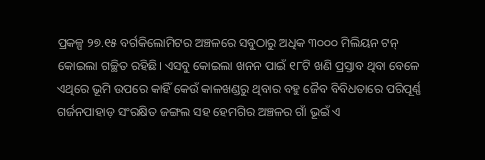ପ୍ରକଳ୍ପ ୨୭.୧୫ ବର୍ଗକିଲୋମିଟର ଅଞ୍ଚଳରେ ସବୁଠାରୁ ଅଧିକ ୩୦୦୦ ମିଲିୟନ ଟନ୍ କୋଇଲା ଗଚ୍ଛିତ ରହିଛି। ଏସବୁ କୋଇଲା ଖନନ ପାଇଁ ୧୮ଟି ଖଣି ପ୍ରସ୍ତାବ ଥିବା ବେଳେ ଏଥିରେ ଭୂମି ଉପରେ କାହିଁ କେଉଁ କାଳଖଣ୍ଡରୁ ଥିବାର ବହୁ ଜୈବ ବିବିଧତାରେ ପରିପୂର୍ଣ୍ଣ ଗର୍ଜନପାହାଡ଼ ସଂରକ୍ଷିତ ଜଙ୍ଗଲ ସହ ହେମଗିର ଅଞ୍ଚଳର ଗାଁ ଭୂଇଁ ଏ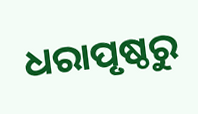ଧରାପୃଷ୍ଠରୁ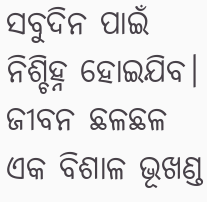ସବୁଦିନ ପାଇଁ ନିଶ୍ଚିହ୍ନ ହୋଇଯିବ। ଜୀବନ ଛଳଛଳ ଏକ ବିଶାଳ ଭୂଖଣ୍ଡ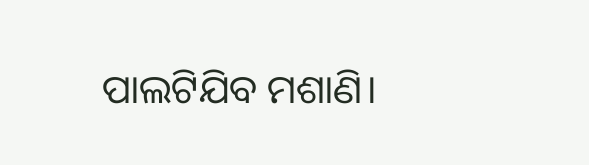ପାଲଟିଯିବ ମଶାଣି।